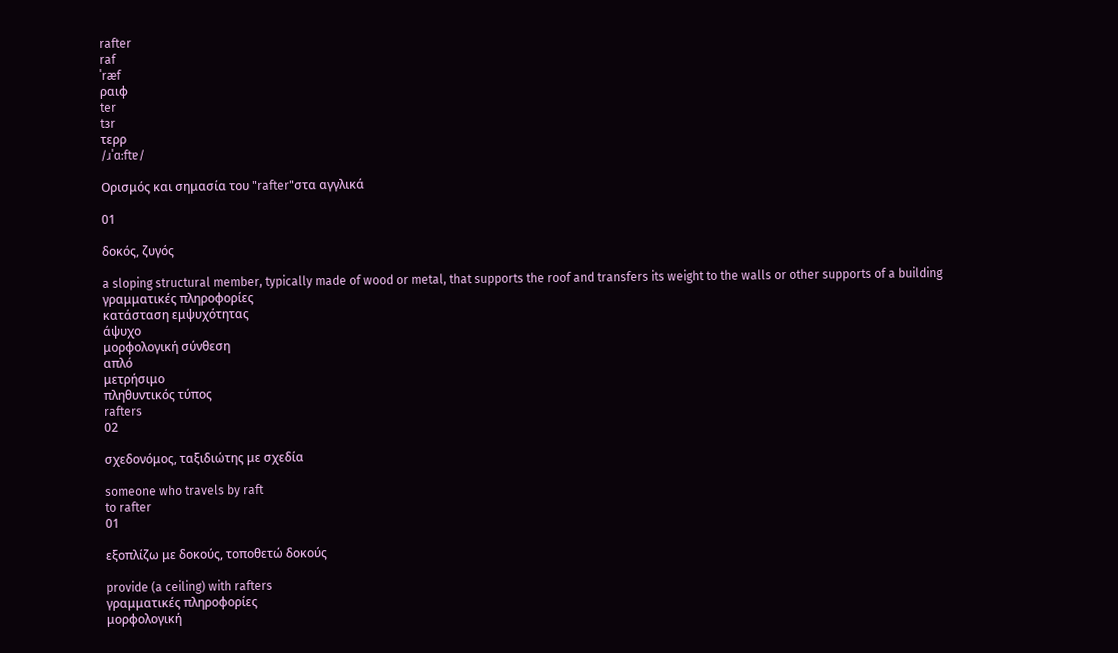rafter
raf
ˈræf
ραιφ
ter
tɜr
τερρ
/ɹˈɑːftɐ/

Ορισμός και σημασία του "rafter"στα αγγλικά

01

δοκός, ζυγός

a sloping structural member, typically made of wood or metal, that supports the roof and transfers its weight to the walls or other supports of a building
γραμματικές πληροφορίες
κατάσταση εμψυχότητας
άψυχο
μορφολογική σύνθεση
απλό
μετρήσιμο
πληθυντικός τύπος
rafters
02

σχεδονόμος, ταξιδιώτης με σχεδία

someone who travels by raft
to rafter
01

εξοπλίζω με δοκούς, τοποθετώ δοκούς

provide (a ceiling) with rafters
γραμματικές πληροφορίες
μορφολογική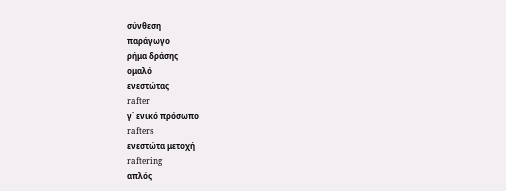σύνθεση
παράγωγο
ρήμα δράσης
ομαλό
ενεστώτας
rafter
γ΄ ενικό πρόσωπο
rafters
ενεστώτα μετοχή
raftering
απλός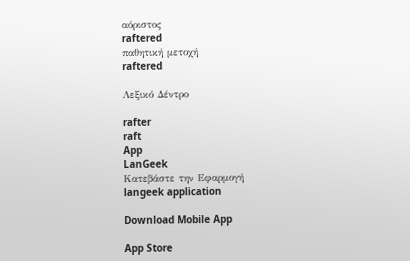αόριστος
raftered
παθητική μετοχή
raftered

Λεξικό Δέντρο

rafter
raft
App
LanGeek
Κατεβάστε την Εφαρμογή
langeek application

Download Mobile App

App Store